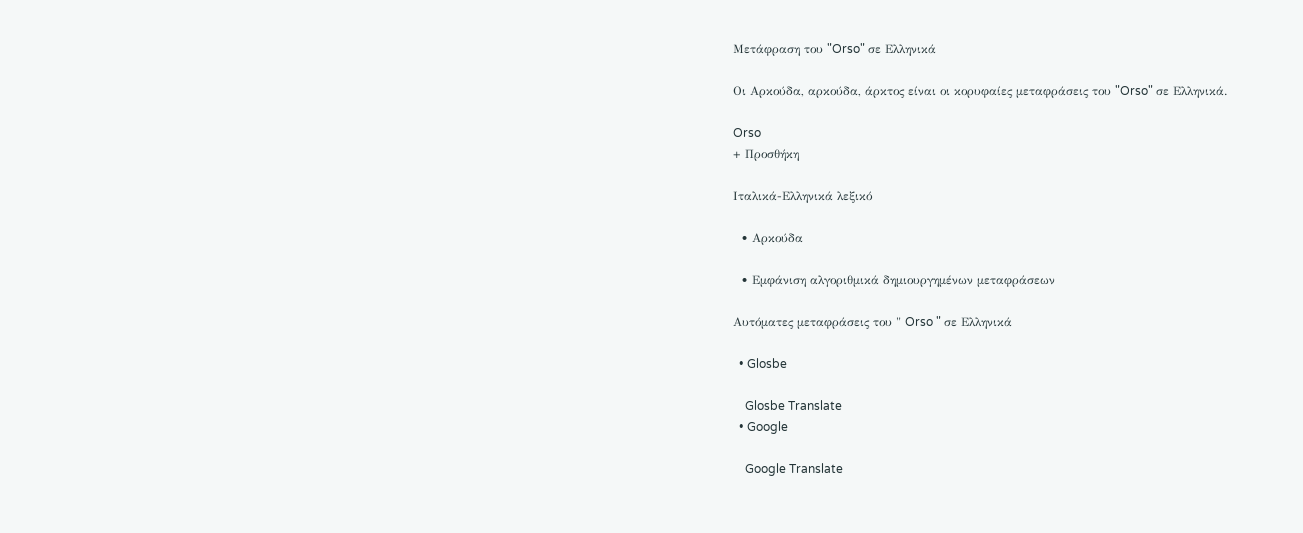Μετάφραση του "Orso" σε Ελληνικά

Οι Αρκούδα, αρκούδα, άρκτος είναι οι κορυφαίες μεταφράσεις του "Orso" σε Ελληνικά.

Orso
+ Προσθήκη

Ιταλικά-Ελληνικά λεξικό

  • Αρκούδα

  • Εμφάνιση αλγοριθμικά δημιουργημένων μεταφράσεων

Αυτόματες μεταφράσεις του " Orso " σε Ελληνικά

  • Glosbe

    Glosbe Translate
  • Google

    Google Translate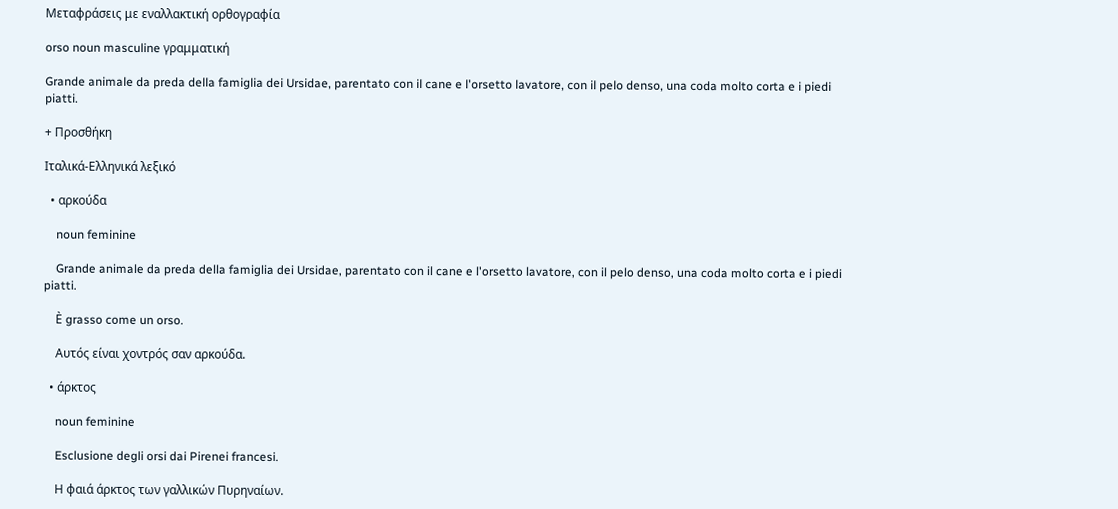Μεταφράσεις με εναλλακτική ορθογραφία

orso noun masculine γραμματική

Grande animale da preda della famiglia dei Ursidae, parentato con il cane e l'orsetto lavatore, con il pelo denso, una coda molto corta e i piedi piatti.

+ Προσθήκη

Ιταλικά-Ελληνικά λεξικό

  • αρκούδα

    noun feminine

    Grande animale da preda della famiglia dei Ursidae, parentato con il cane e l'orsetto lavatore, con il pelo denso, una coda molto corta e i piedi piatti.

    È grasso come un orso.

    Αυτός είναι χοντρός σαν αρκούδα.

  • άρκτος

    noun feminine

    Esclusione degli orsi dai Pirenei francesi.

    Η φαιά άρκτος των γαλλικών Πυρηναίων.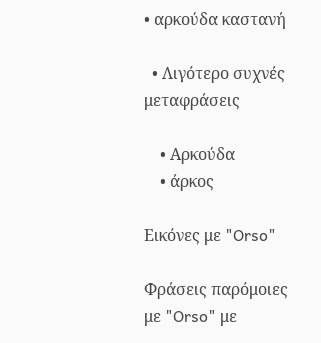• αρκούδα καστανή

  • Λιγότερο συχνές μεταφράσεις

    • Αρκούδα
    • άρκος

Εικόνες με "Orso"

Φράσεις παρόμοιες με "Orso" με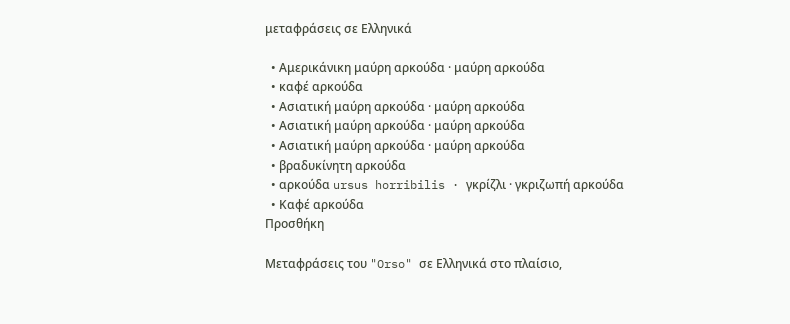μεταφράσεις σε Ελληνικά

  • Αμερικάνικη μαύρη αρκούδα · μαύρη αρκούδα
  • καφέ αρκούδα
  • Ασιατική μαύρη αρκούδα · μαύρη αρκούδα
  • Ασιατική μαύρη αρκούδα · μαύρη αρκούδα
  • Ασιατική μαύρη αρκούδα · μαύρη αρκούδα
  • βραδυκίνητη αρκούδα
  • αρκούδα ursus horribilis · γκρίζλι · γκριζωπή αρκούδα
  • Καφέ αρκούδα
Προσθήκη

Μεταφράσεις του "Orso" σε Ελληνικά στο πλαίσιο,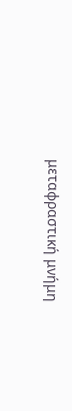μεταφραστική μνήμη